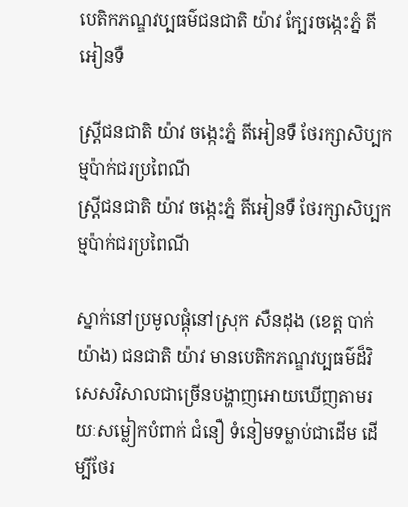បេតិកភណ្ឌវប្បធម៌ជនជាតិ យ៉ាវ ក្បែរចង្កេះភ្នំ តីអៀនទឺ

ស្ត្រីជនជាតិ យ៉ាវ ចង្កេះភ្នំ តីអៀនទឺ ថែរក្សាសិប្បកម្មប៉ាក់ជរប្រពៃណី
ស្ត្រីជនជាតិ យ៉ាវ ចង្កេះភ្នំ តីអៀនទឺ ថែរក្សាសិប្បកម្មប៉ាក់ជរប្រពៃណី

ស្នាក់នៅប្រមូលផ្តុំនៅស្រុក សឺនដុង (ខេត្ត បាក់យ៉ាង) ជនជាតិ យ៉ាវ មានបេតិកភណ្ឌវប្បធម៌ដ៏វិសេសវិសាលជាច្រើនបង្ហាញអោយឃើញតាមរយៈសម្លៀកបំពាក់ ជំនឿ ទំនៀមទម្លាប់ជាដើម ដើម្បីថែរ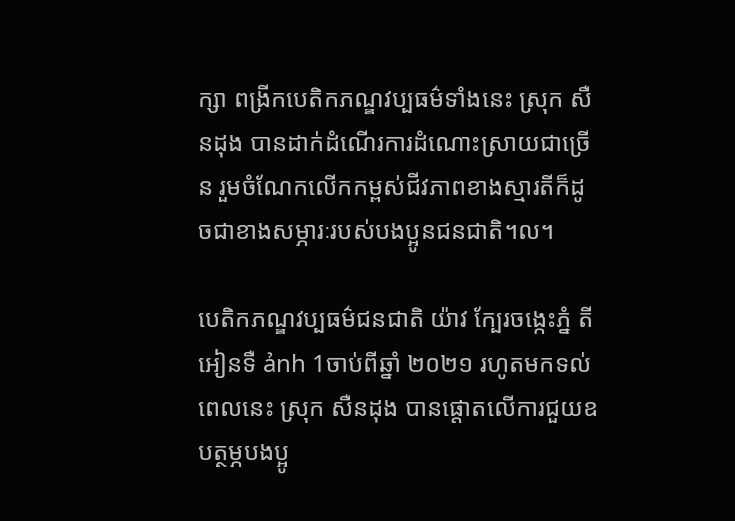ក្សា ពង្រីកបេតិកភណ្ឌវប្បធម៌ទាំងនេះ ស្រុក សឺនដុង បានដាក់ដំណើរការដំណោះស្រាយជាច្រើន រួមចំណែកលើកកម្ពស់ជីវភាពខាងស្មារតីក៏ដូចជាខាងសម្ភារៈរបស់បងប្អូនជនជាតិ។ល។

បេតិកភណ្ឌវប្បធម៌ជនជាតិ យ៉ាវ ក្បែរចង្កេះភ្នំ តីអៀនទឺ ảnh 1ចាប់ពីឆ្នាំ ២០២១ រហូតមកទល់ពេលនេះ ស្រុក សឺនដុង បានផ្តោតលើការជួយឧបត្ថម្ភបងប្អូ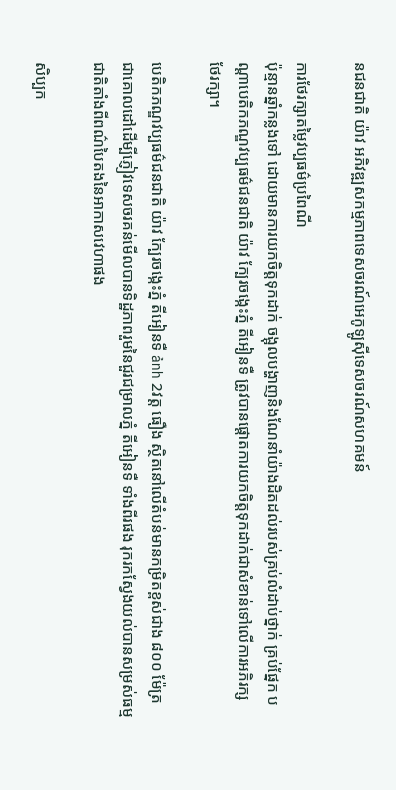នជនជាតិ យ៉ាវ អភិវឌ្ឍសកម្មភាពទេសចរណ៍អេកូឡូស៊ីទេសចរណ៍សហគមន៍

ការថែរក្សាតម្លៃវប្បធម៌ប្រពៃណី
ប៉ុន្មានឆ្នាំកន្លងទៅ ដោយមានការយកចិត្តទុកដាក់ ចង្អុលបង្ហាញនិងណែនាំយ៉ាងដិតដល់របស់គ្រប់លំដាប់ថ្នាក់ គ្រប់ផ្នែក បណ្តាបេតិកភណ្ឌវប្បធម៌ជនជាតិ យ៉ាវ ក្បែរចង្កេះភ្នំ តីអៀនទឺ ត្រូវបានផ្តោតការយកចិត្តទុកដាក់ជាសំខាន់ទៅលើការអភិរក្ស ថែរក្សា។

បេតិកភណ្ឌវប្បធម៌ជនជាតិ យ៉ាវ ក្បែរចង្កេះភ្នំ តីអៀនទឺ ảnh 2វត្ត ធឿង ស្ថិតនៅលើតំបន់មានកម្រិតខ្ពស់ជាង ៨០០ ម៉ែត្រ ជាគោលដៅដើម្បីភ្ញៀវទេសចរគន់មើលបានទិដ្ឋភាពរួមនៃជួរជម្រាលភ្នំ តីអៀនទឺ ទាំងពីរផង រុករកស្វែងយល់បានសម្រស់ធម្មជាតិតាំងពីពណ៌បៃតងនៃអាកាសវេហាផង

សិប្បក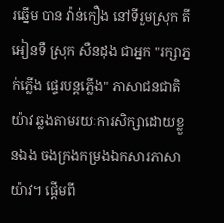រឆ្នើម បាន វ៉ាន់កឿង នៅទីរួមស្រុក តីអៀនទឺ ស្រុក សឺនដុង ជាអ្នក "រក្សាភ្នក់ភ្លើង ផ្ទេរបន្តភ្លើង" ភាសាជនជាតិ យ៉ាវ ឆ្លងតាមរយៈការសិក្សាដោយខ្លួនឯង ចងក្រងកម្រងឯកសារភាសា យ៉ាវ។ ផ្តើមពី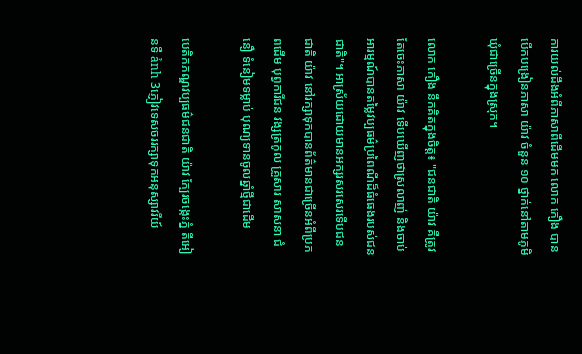ការយល់ដឹងអំពីភាសាពីដើមមក លោក កឿង បានបើកបង្រៀនភាសា យ៉ាវ ចំនួន ១០ ថ្នាក់នៅតាមភូមិ ឃុំជាច្រើនក្នុងស្រុក។

លោក កឿង នឹកគិតក្នុងចិត្ត៖ "ជនជាតិ យ៉ាវ គឺត្រូវតែចេះភាសា យ៉ាវ ទើបឃើញថាស្រលាញ់ និងចាប់អារម្មណ៍បានតម្លៃវប្បធម៌ប្រពៃណីដ៏ធំធេងរបស់ជនជាតិ"។ អាស្រ័យដោយមានអក្សរសរសេរទើបជនជាតិ យ៉ាវ នៅរក្សាទុកបានព័ត៌មានជាច្រើនអំពីប្រភពដើម បុព្វការីជន វង្សត្រកូល គ្រួសារ សាសនា ជំនឿ ទំនៀមទម្លាប់ បុណ្យទានចូលឆ្នាំថ្មីជាដើម

បេតិកភណ្ឌវប្បធម៌ជនជាតិ យ៉ាវ ក្បែរចង្កេះភ្នំ តីអៀនទឺ ảnh 3ភ្ញៀវទេសចររក្សាទុកអនុស្សាវរីយ៍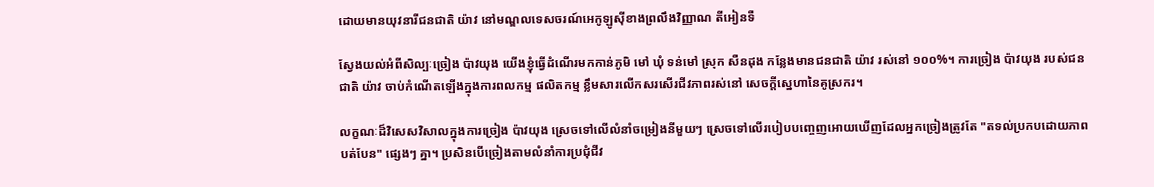ដោយមានយុវនារីជនជាតិ យ៉ាវ នៅមណ្ឌលទេសចរណ៍អេកូឡូស៊ីខាងព្រលឹងវិញ្ញាណ តីអៀនទឺ

ស្វែងយល់អំពីសិល្បៈច្រៀង ប៉ាវយុង យើងខ្ញុំធ្វើដំណើរមកកាន់ភូមិ មៅ ឃុំ ទន់មៅ ស្រុក សឺនដុង កន្លែងមានជនជាតិ យ៉ាវ រស់នៅ ១០០%។ ការច្រៀង ប៉ាវយុង របស់ជនជាតិ យ៉ាវ ចាប់កំណើតឡើងក្នុងការពលកម្ម ផលិតកម្ម ខ្លឹមសារលើកសរសើរជីវភាពរស់នៅ សេចក្តីស្នេហានៃគូស្រករ។

លក្ខណៈដ៏វិសេសវិសាលក្នុងការច្រៀង ប៉ាវយុង ស្រេចទៅលើលំនាំចម្រៀងនីមួយៗ ស្រេចទៅលើរបៀបបញ្ចេញអោយឃើញដែលអ្នកច្រៀងត្រូវតែ "តទល់ប្រកបដោយភាពបត់បែន" ផ្សេងៗ គ្នា។ ប្រសិនបើច្រៀងតាមលំនាំការប្រជុំជីវ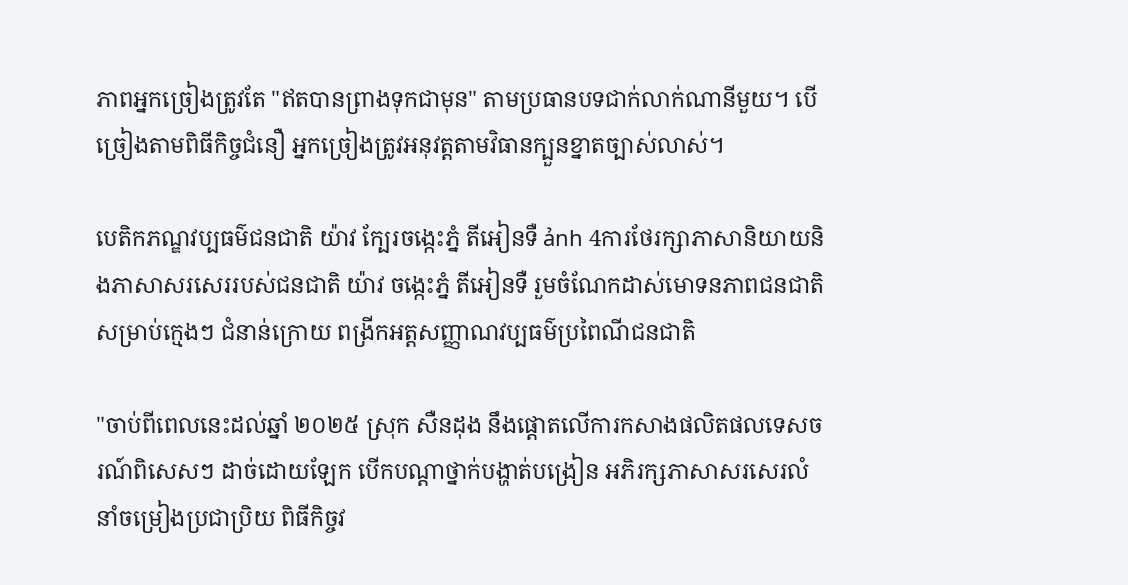ភាពអ្នកច្រៀងត្រូវតែ "ឥតបានព្រាងទុកជាមុន" តាមប្រធានបទជាក់លាក់ណានីមួយ។ បើច្រៀងតាមពិធីកិច្ចជំនឿ អ្នកច្រៀងត្រូវអនុវត្តតាមវិធានក្បួនខ្នាតច្បាស់លាស់។

បេតិកភណ្ឌវប្បធម៌ជនជាតិ យ៉ាវ ក្បែរចង្កេះភ្នំ តីអៀនទឺ ảnh 4ការថែរក្សាភាសានិយាយនិងភាសាសរសេររបស់ជនជាតិ យ៉ាវ ចង្កេះភ្នំ តីអៀនទឺ រួមចំណែកដាស់មោទនភាពជនជាតិសម្រាប់ក្មេងៗ ជំនាន់ក្រោយ ពង្រីកអត្តសញ្ញាណវប្បធម៌ប្រពៃណីជនជាតិ

"ចាប់ពីពេលនេះដល់ឆ្នាំ ២០២៥ ស្រុក សឺនដុង នឹងផ្តោតលើការកសាងផលិតផលទេសចរណ៍ពិសេសៗ ដាច់ដោយឡែក បើកបណ្តាថ្នាក់បង្ហាត់បង្រៀន អភិរក្សភាសាសរសេរលំនាំចម្រៀងប្រជាប្រិយ ពិធីកិច្ចវ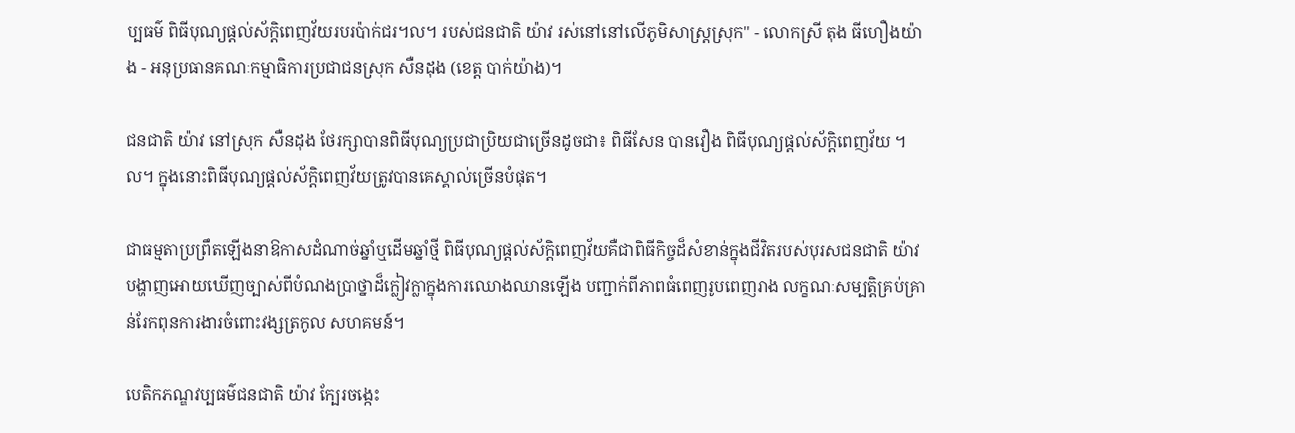ប្បធម៌ ពិធីបុណ្យផ្តល់ស័ក្តិពេញវ័យរបរប៉ាក់ជរ។ល។ របស់ជនជាតិ យ៉ាវ រស់នៅនៅលើភូមិសាស្ត្រស្រុក" - លោកស្រី តុង ធីហឿងយ៉ាង - អនុប្រធានគណៈកម្មាធិការប្រជាជនស្រុក សឺនដុង (ខេត្ត បាក់យ៉ាង)។

ជនជាតិ យ៉ាវ នៅស្រុក សឺនដុង ថែរក្សាបានពិធីបុណ្យប្រជាប្រិយជាច្រើនដូចជា៖ ពិធីសែន បានវឿង ពិធីបុណ្យផ្តល់ស័ក្តិពេញវ័យ ។ល។ ក្នុងនោះពិធីបុណ្យផ្តល់ស័ក្តិពេញវ័យត្រូវបានគេស្គាល់ច្រើនបំផុត។

ជាធម្មតាប្រព្រឹតឡើងនាឱកាសដំណាច់ឆ្នាំឬដើមឆ្នាំថ្មី ពិធីបុណ្យផ្តល់ស័ក្តិពេញវ័យគឺជាពិធីកិច្ចដ៏សំខាន់ក្នុងជីវិតរបស់បុរសជនជាតិ យ៉ាវ បង្ហាញអោយឃើញច្បាស់ពីបំណងប្រាថ្នាដ៏ក្លៀវក្លាក្នុងការឈោងឈានឡើង បញ្ជាក់ពីភាពធំពេញរូបពេញរាង លក្ខណៈសម្បត្តិគ្រប់គ្រាន់រែកពុនការងារចំពោះវង្សត្រកូល សហគមន៍។

បេតិកភណ្ឌវប្បធម៌ជនជាតិ យ៉ាវ ក្បែរចង្កេះ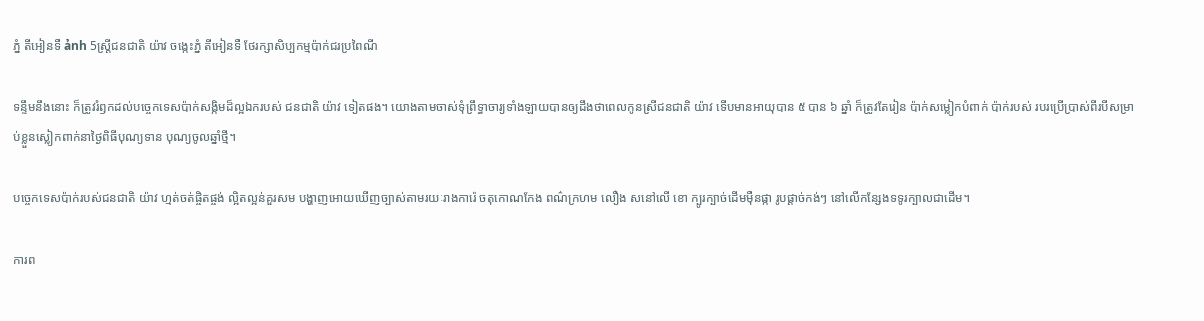ភ្នំ តីអៀនទឺ ảnh 5ស្ត្រីជនជាតិ យ៉ាវ ចង្កេះភ្នំ តីអៀនទឺ ថែរក្សាសិប្បកម្មប៉ាក់ជរប្រពៃណី

ទន្ទឹមនឹងនោះ ក៏ត្រូវរំឭកដល់បច្ចេកទេសប៉ាក់សង្កិមដ៏ល្អឯករបស់ ជនជាតិ យ៉ាវ ទៀតផង។ យោងតាមចាស់ទុំព្រឹទ្ធាចារ្យទាំងឡាយបានឲ្យដឹងថាពេលកូនស្រីជនជាតិ យ៉ាវ ទើបមានអាយុបាន ៥ បាន ៦ ឆ្នាំ ក៏ត្រូវតែរៀន ប៉ាក់សម្លៀកបំពាក់ ប៉ាក់របស់ របរប្រើប្រាស់ពីរបីសម្រាប់ខ្លួនស្លៀកពាក់នាថ្ងៃពិធីបុណ្យទាន បុណ្យចូលឆ្នាំថ្មី។

បច្ចេកទេសប៉ាក់របស់ជនជាតិ យ៉ាវ ហ្មត់ចត់ផ្ចិតផ្ចង់ ល្អិតល្អន់គួរសម បង្ហាញអោយឃើញច្បាស់តាមរយៈរាងការ៉េ ចតុកោណកែង ពណ៌ក្រហម លឿង សនៅលើ ខោ ក្បូរក្បាច់ដើមម៉ឺនផ្កា រូបផ្តាច់កង់ៗ នៅលើកន្សែងទទូរក្បាលជាដើម។

ការព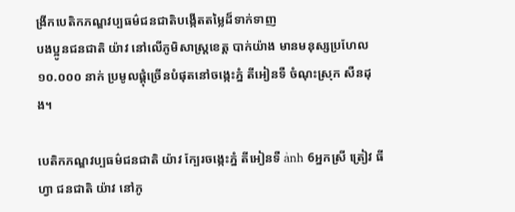ង្រីកបេតិកភណ្ឌវប្បធម៌ជនជាតិបង្កើតតម្លៃដ៏ទាក់ទាញ
បងប្អូនជនជាតិ យ៉ាវ នៅលើភូមិសាស្ត្រខេត្ត បាក់យ៉ាង មានមនុស្សប្រហែល ១០.០០០ នាក់ ប្រមូលផ្តុំច្រើនបំផុតនៅចង្កេះភ្នំ តីអៀនទឺ ចំណុះស្រុក សឺនដុង។

បេតិកភណ្ឌវប្បធម៌ជនជាតិ យ៉ាវ ក្បែរចង្កេះភ្នំ តីអៀនទឺ ảnh 6អ្នកស្រី ត្រៀវ ធីហ្វា ជនជាតិ យ៉ាវ នៅភូ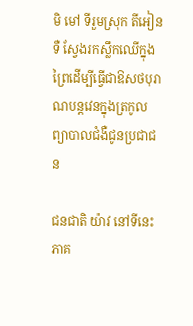មិ មៅ ទីរួមស្រុក តីអៀនទឺ ស្វែងរកស្លឹកឈើក្នុងព្រៃដើម្បីធ្វើជាឱសថបុរាណបន្តវេនក្នុងត្រកូលព្យាបាលជំងឺជូនប្រជាជន

ជនជាតិ យ៉ាវ នៅទីនេះភាគ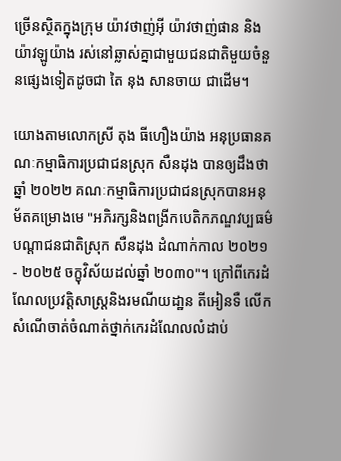ច្រើនស្ថិតក្នុងក្រុម យ៉ាវថាញ់អ៊ី យ៉ាវថាញ់ផាន និង យ៉ាវឡូយ៉ាង រស់នៅឆ្លាស់គ្នាជាមួយជនជាតិមួយចំនួនផ្សេងទៀតដូចជា តៃ នុង សានចាយ ជាដើម។

យោងតាមលោកស្រី តុង ធីហឿងយ៉ាង អនុប្រធានគណៈកម្មាធិការប្រជាជនស្រុក សឺនដុង បានឲ្យដឹងថា ឆ្នាំ ២០២២ គណៈកម្មាធិការប្រជាជនស្រុកបានអនុ ម័តគម្រោងមេ "អភិរក្សនិងពង្រីកបេតិកភណ្ឌវប្បធម៌បណ្តាជនជាតិស្រុក សឺនដុង ដំណាក់កាល ២០២១ - ២០២៥ ចក្ខុវិស័យដល់ឆ្នាំ ២០៣០"។ ក្រៅពីកេរដំណែលប្រវត្តិសាស្ត្រនិងរមណីយដា្ឋន តីអៀនទឺ លើកសំណើចាត់ចំណាត់ថ្នាក់កេរដំណែលលំដាប់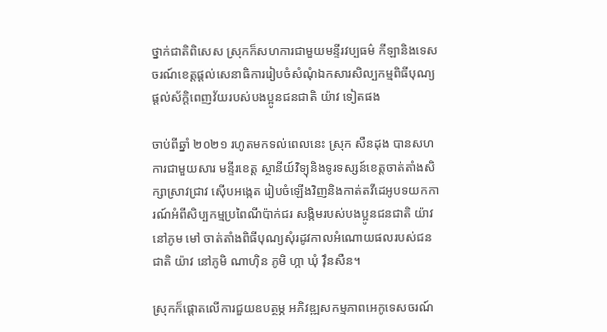ថ្នាក់ជាតិពិសេស ស្រុកក៏សហការជាមួយមន្ទីរវប្បធម៌ កីឡានិងទេសចរណ៍ខេត្តផ្ដល់សេនាធិការរៀបចំសំណុំឯកសារសិល្បកម្មពិធីបុណ្យផ្តល់ស័ក្តិពេញវ័យរបស់បងប្អូនជនជាតិ យ៉ាវ ទៀតផង

ចាប់ពីឆ្នាំ ២០២១ រហូតមកទល់ពេលនេះ ស្រុក សឺនដុង បានសហការជាមួយសារ មន្ទីរខេត្ត ស្ថានីយ៍វិទ្យុនិងទូរទស្សន៍ខេត្តចាត់តាំងសិក្សាស្រាវជ្រាវ ស៊ើបអង្កេត រៀបចំឡើងវិញនិងកាត់តវីដេអូបទយកការណ៍អំពីសិប្បកម្មប្រពៃណីប៉ាក់ជរ សង្កិមរបស់បងប្អូនជនជាតិ យ៉ាវ នៅភូម មៅ ចាត់តាំងពិធីបុណ្យសុំរដូវកាលអំណោយផលរបស់ជនជាតិ យ៉ាវ នៅភូមិ ណាហ៊ិន ភូមិ ហ្កា ឃុំ វ៉ឹនសឺន។

ស្រុកក៏ផ្តោតលើការជួយឧបត្ថម្ភ អភិវឌ្ឍសកម្មភាពអេកូទេសចរណ៍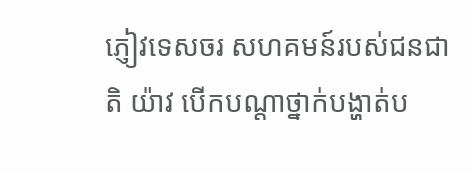ភ្ញៀវទេសចរ សហគមន៍របស់ជនជាតិ យ៉ាវ បើកបណ្តាថ្នាក់បង្ហាត់ប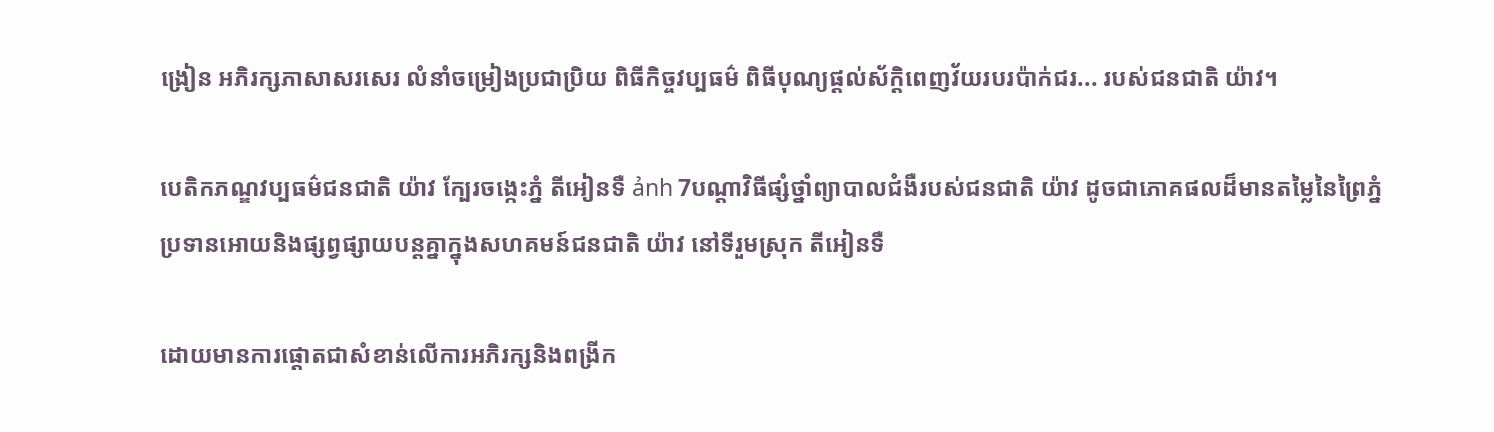ង្រៀន អភិរក្សភាសាសរសេរ លំនាំចម្រៀងប្រជាប្រិយ ពិធីកិច្ចវប្បធម៌ ពិធីបុណ្យផ្តល់ស័ក្តិពេញវ័យរបរប៉ាក់ជរ... របស់ជនជាតិ យ៉ាវ។

បេតិកភណ្ឌវប្បធម៌ជនជាតិ យ៉ាវ ក្បែរចង្កេះភ្នំ តីអៀនទឺ ảnh 7បណ្តាវិធីផ្សំថ្នាំព្យាបាលជំងឺរបស់ជនជាតិ យ៉ាវ ដូចជាភោគផលដ៏មានតម្លៃនៃព្រៃភ្នំប្រទានអោយនិងផ្សព្វផ្សាយបន្តគ្នាក្នុងសហគមន៍ជនជាតិ យ៉ាវ នៅទីរួមស្រុក តីអៀនទឺ

ដោយមានការផ្តោតជាសំខាន់លើការអភិរក្សនិងពង្រីក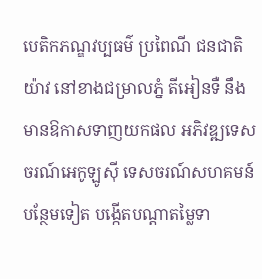បេតិកភណ្ឌវប្បធម៌ ប្រពៃណី ជនជាតិ យ៉ាវ នៅខាងជម្រាលភ្នំ តីអៀនទឺ នឹងមានឱកាសទាញយកផល អភិវឌ្ឍទេសចរណ៍អេកូឡូស៊ី ទេសចរណ៍សហគមន៍បន្ថែមទៀត បង្កើតបណ្តាតម្លៃទា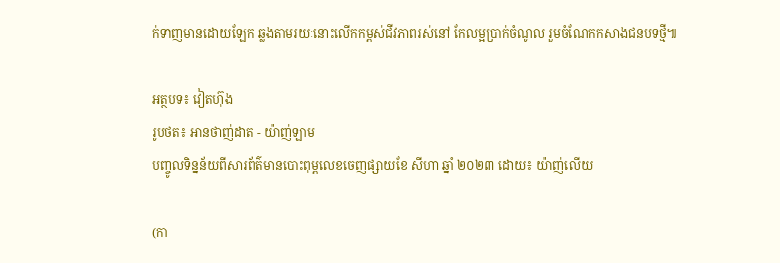ក់ទាញមានដោយឡែក ឆ្លងតាមរយៈនោះលើកកម្ពស់ជីវភាពរស់នៅ កែលម្អប្រាក់ចំណូល រួមចំណែកកសាងជនបទថ្មី៕

អត្ថបទ៖ វៀតហ៊ុង
រូបថត៖ អានថាញ់ដាត - យ៉ាញ់ឡាម
បញ្ចូលទិន្នន័យពីសារព័ត៌មានបោះពុម្ពលេខចេញផ្សាយខែ សីហា ឆ្នាំ ២០២៣ ដោយ៖ យ៉ាញ់លើយ

(កា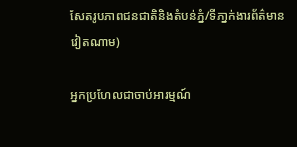សែតរូបភាពជនជាតិនិងតំបន់ភ្នំ/ទីភា្នក់ងារព័ត៌មានវៀតណាម)

អ្នកប្រហែលជាចាប់អារម្មណ៍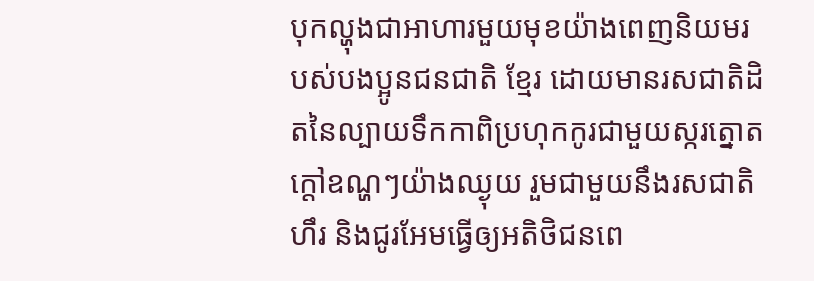បុកល្ហុងជាអាហារមួយមុខយ៉ាងពេញនិយមរបស់បងប្អូនជនជាតិ ខ្មែរ ដោយមានរសជាតិដិតនៃល្បាយទឹកកាពិប្រហុកកូរជាមួយស្ករត្នោតក្តៅឧណ្ហៗយ៉ាងឈ្ងុយ រួមជាមួយនឹងរសជាតិហឹរ និងជូរអែមធ្វើឲ្យអតិថិជនពេ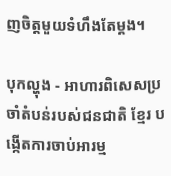ញចិត្តមួយទំហឹងតែម្តង។

បុកល្ហុង - អាហារពិសេសប្រចាំតំបន់របស់ជនជាតិ ខ្មែរ បង្កើតការចាប់អារម្ម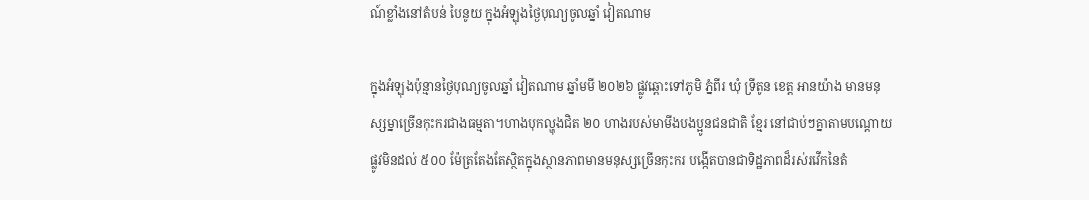ណ៍ខ្លាំងនៅតំបន់ បៃនូយ ក្នុងអំឡុងថ្ងៃបុណ្យចូលឆ្នាំ វៀតណាម

ក្នុងអំឡុងប៉ុន្មានថ្ងៃបុណ្យចូលឆ្នាំ វៀតណាម ឆ្នាំមមី ២០២៦ ផ្លូវឆ្ពោះទៅភូមិ ភ្នំពីរ ឃុំ ទ្រីតូន ខេត្ត អានយ៉ាង មានមនុស្សម្នាច្រើនកុះករជាងធម្មតា។ហាងបុកល្ហុងជិត ២០ ហាងរបស់មាមីងបងប្អូនជនជាតិ ខ្មែរ នៅជាប់ៗគ្នាតាមបណ្តោយផ្លូវមិនដល់ ៥០០ ម៉ែត្រតែងតែស្ថិតក្នុងស្ថានភាពមានមនុស្សច្រើនកុះករ បង្កើតបានជាទិដ្ឋភាពដ៏រស់រវើកនៃតំ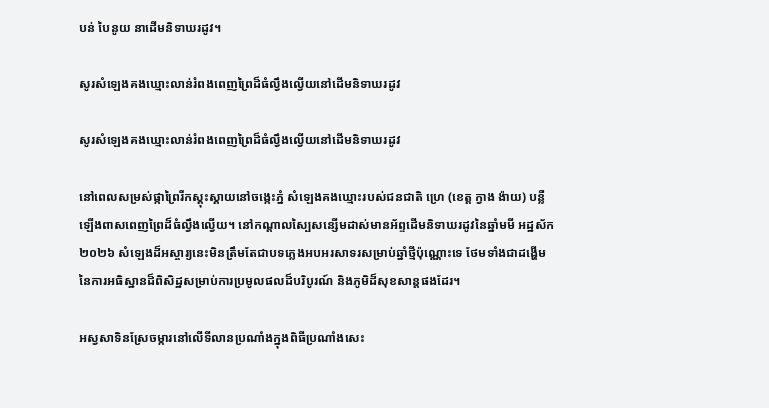បន់ បៃនូយ នាដើមនិទាឃរដូវ។

សូរសំឡេងគងឃ្មោះលាន់រំពងពេញព្រៃដ៏ធំល្វឹងល្វើយនៅដើមនិទាឃរដូវ

សូរសំឡេងគងឃ្មោះលាន់រំពងពេញព្រៃដ៏ធំល្វឹងល្វើយនៅដើមនិទាឃរដូវ

នៅពេលសម្រស់ផ្កាព្រៃរីកស្គុះស្គាយនៅចង្កេះភ្នំ សំឡេងគងឃ្មោះរបស់ជនជាតិ ហ្រេ (ខេត្ត ក្វាង ង៉ាយ) បន្លឺឡើងពាសពេញព្រៃដ៏ធំល្វឹងល្វើយ។ នៅកណ្តាលស្បៃសន្សើមដាស់មានអ័ព្ទដើមនិទាឃរដូវនៃឆ្នាំមមី អដ្ឋស័ក ២០២៦ សំឡេងដ៏អស្ចារ្យនេះមិនត្រឹមតែជាបទភ្លេងអបអរសាទរសម្រាប់ឆ្នាំថ្មីប៉ុណ្ណោះទេ ថែមទាំងជាដង្ហើមនៃការអធិស្ឋានដ៏ពិសិដ្ឋសម្រាប់ការប្រមូលផលដ៏បរិបូរណ៍ និងភូមិដ៏សុខសាន្តផងដែរ។

អស្វសាទិនស្រែចម្ការនៅលើទីលានប្រណាំងក្នុងពិធីប្រណាំងសេះ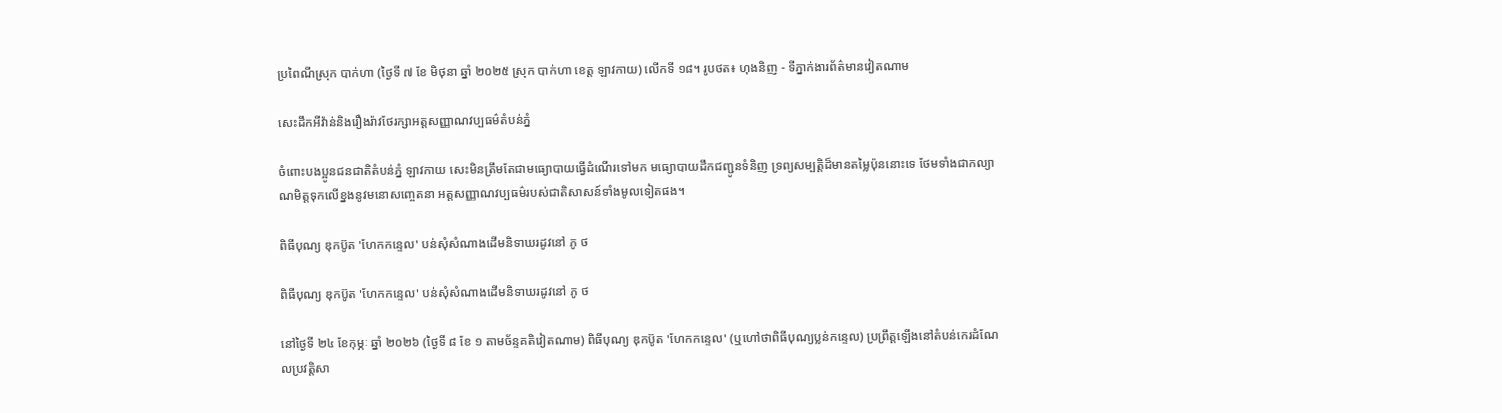ប្រពៃណីស្រុក បាក់ហា (ថ្ងៃទី ៧ ខែ មិថុនា ឆ្នាំ ២០២៥ ស្រុក បាក់ហា ខេត្ត ឡាវកាយ) លើកទី ១៨។ រូបថត៖ ហុងនិញ - ទីភ្នាក់ងារព័ត៌មានវៀតណាម

សេះដឹកអីវ៉ាន់និងរឿងរ៉ាវថែរក្សាអត្តសញ្ញាណវប្បធម៌តំបន់ភ្នំ

ចំពោះបងប្អូនជនជាតិតំបន់ភ្នំ ឡាវកាយ សេះមិនត្រឹមតែជាមធ្យោបាយធ្វើដំណើរទៅមក មធ្យោបាយដឹកជញ្ជូនទំនិញ ទ្រព្យសម្បត្តិដ៏មានតម្លៃប៉ុននោះទេ ថែមទាំងជាកល្យាណមិត្តទុកលើខ្នងនូវមនោសញ្ចេតនា អត្តសញ្ញាណវប្បធម៌របស់ជាតិសាសន៍ទាំងមូលទៀតផង។

ពិធីបុណ្យ ឌុកប៊ូត 'ហែកកន្ទេល' បន់សុំសំណាងដើមនិទាឃរដូវនៅ ភូ ថ

ពិធីបុណ្យ ឌុកប៊ូត 'ហែកកន្ទេល' បន់សុំសំណាងដើមនិទាឃរដូវនៅ ភូ ថ

នៅថ្ងៃទី ២៤ ខែកុម្ភៈ ឆ្នាំ ២០២៦ (ថ្ងៃទី ៨ ខែ ១ តាមច័ន្ទគតិវៀតណាម) ពិធីបុណ្យ ឌុកប៊ូត 'ហែកកន្ទេល' (ឬហៅថាពិធីបុណ្យប្លន់កន្ទេល) ប្រព្រឹត្តឡើងនៅតំបន់កេរដំណែលប្រវត្តិសា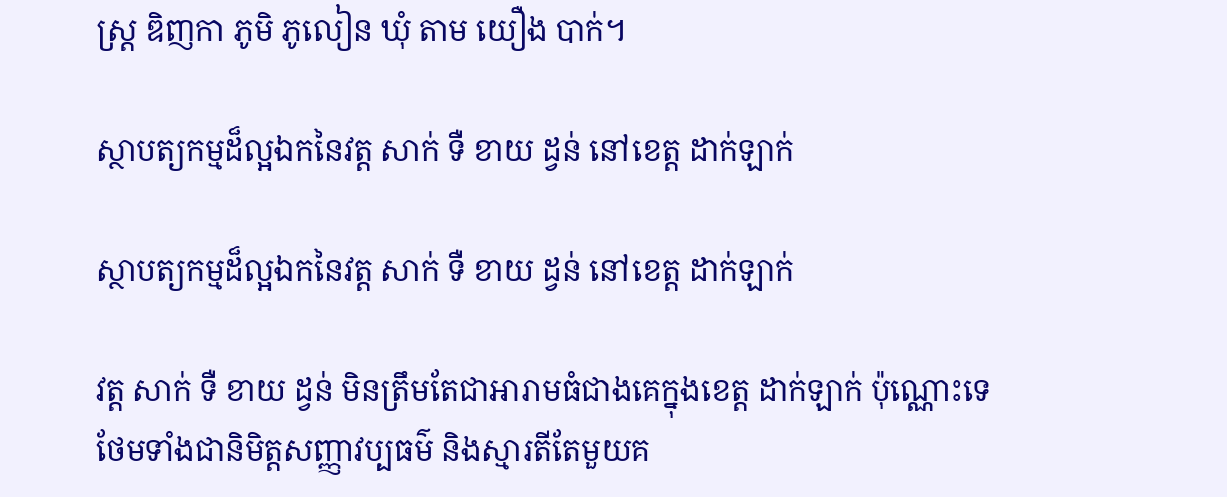ស្ត្រ ឌិញកា ភូមិ ភូលៀន ឃុំ តាម យឿង បាក់។

ស្ថាបត្យកម្មដ៏ល្អឯកនៃវត្ត សាក់ ទឺ ខាយ ដ្វន់ នៅខេត្ត ដាក់ឡាក់

ស្ថាបត្យកម្មដ៏ល្អឯកនៃវត្ត សាក់ ទឺ ខាយ ដ្វន់ នៅខេត្ត ដាក់ឡាក់

វត្ត សាក់ ទឺ ខាយ ដ្វន់ មិនត្រឹមតែជាអារាមធំជាងគេក្នុងខេត្ត ដាក់ឡាក់ ប៉ុណ្ណោះទេ ថែមទាំងជានិមិត្តសញ្ញាវប្បធម៌ និងស្មារតីតែមួយគ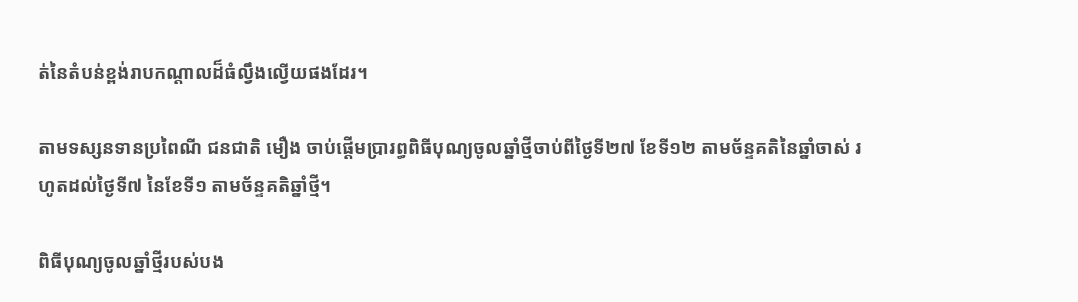ត់នៃតំបន់ខ្ពង់រាបកណ្តាលដ៏ធំល្វឹងល្វើយផងដែរ។

តាមទស្សនទានប្រពៃណី ជនជាតិ មឿង ចាប់ផ្តើមប្រារព្ធពិធីបុណ្យចូលឆ្នាំថ្មីចាប់ពីថ្ងៃទី២៧ ខែទី១២ តាមច័ន្ទគតិនៃឆ្នាំចាស់ រហូតដល់ថ្ងៃទី៧ នៃខែទី១ តាមច័ន្ទគតិឆ្នាំថ្មី។

ពិធីបុណ្យចូលឆ្នាំថ្មីរបស់បង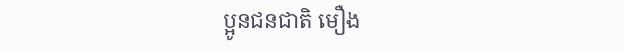ប្អូនជនជាតិ មឿង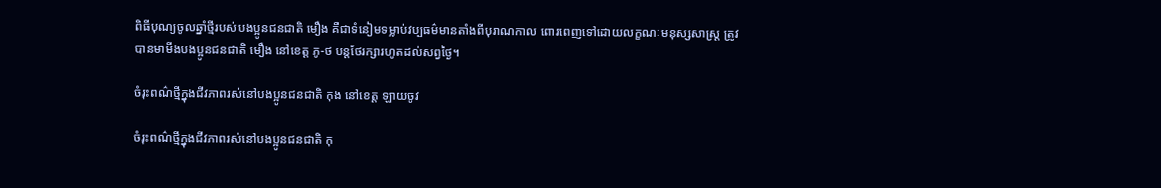ពិធីបុណ្យចូលឆ្នាំថ្មីរបស់បងប្អូនជនជាតិ មឿង គឺជាទំនៀមទម្លាប់វប្បធម៌មានតាំងពីបុរាណកាល ពោរពេញទៅដោយលក្ខណៈមនុស្សសាស្រ្ត ត្រូវបានមាមីងបងប្អូនជនជាតិ មឿង នៅខេត្ត ភូ-ថ បន្តថែរក្សារហូតដល់សព្វថ្ងៃ។

ចំរុះពណ៌ថ្មីក្នុងជីវភាពរស់នៅបងប្អូនជនជាតិ កុង នៅខេត្ត ឡាយចូវ

ចំរុះពណ៌ថ្មីក្នុងជីវភាពរស់នៅបងប្អូនជនជាតិ កុ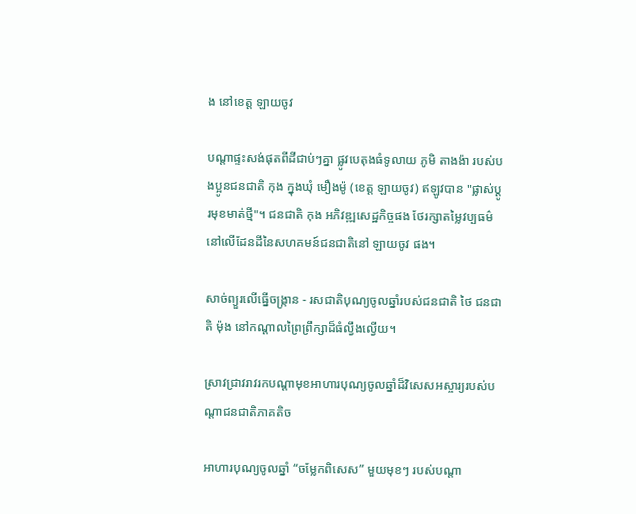ង នៅខេត្ត ឡាយចូវ

បណ្តាផ្ទះសង់ផុតពីដីជាប់ៗគ្នា ផ្លូវបេតុងធំទូលាយ ភូមិ តាងង៉ា របស់បងប្អូនជនជាតិ កុង ក្នុងឃុំ មឿងម៉ូ (ខេត្ត ឡាយចូវ) ឥឡូវបាន "ផ្លាស់ប្តូរមុខមាត់ថ្មី"។ ជនជាតិ កុង អភិវឌ្ឍសេដ្ឋកិច្ចផង ថែរក្សាតម្លៃវប្បធម៌នៅលើដែនដីនៃសហគមន៍ជនជាតិនៅ ឡាយចូវ ផង។

សាច់ព្យួរលើធ្នើចង្រ្កាន - រសជាតិបុណ្យចូលឆ្នាំរបស់ជនជាតិ ថៃ ជនជាតិ ម៉ុង នៅកណ្តាលព្រៃព្រឹក្សាដ៏ធំល្វឹងល្វើយ។

ស្រាវជ្រាវរាវរកបណ្តាមុខអាហារបុណ្យចូលឆ្នាំដ៏វិសេសអស្ចារ្យរបស់បណ្តាជនជាតិភាគតិច

អាហារបុណ្យចូលឆ្នាំ “ចម្លែកពិសេស” មួយមុខៗ របស់បណ្តា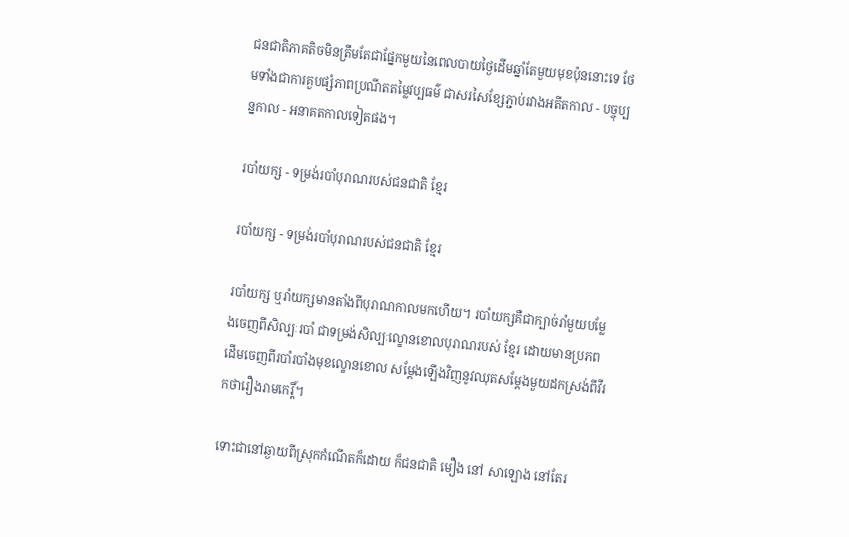ជនជាតិភាគតិចមិនត្រឹមតែជាផ្នែកមួយនៃពេលបាយថ្ងៃដើមឆ្នាំតែមួយមុខប៉ុននោះទេ ថែមទាំងជាការគួបផ្សំភាពប្រណីតតម្លៃវប្បធម៌ ជាសរសៃខ្សែភ្ជាប់រវាងអតីតកាល - បច្ចុប្បន្នកាល - អនាគតកាលទៀតផង។

របាំយក្ស - ទម្រង់របាំបុរាណរបស់ជនជាតិ ខ្មែរ

របាំយក្ស - ទម្រង់របាំបុរាណរបស់ជនជាតិ ខ្មែរ

របាំយក្ស ឬរាំយក្សមានតាំងពីបុរាណកាលមកហើយ។ របាំយក្សគឺជាក្បាច់រាំមួយបម្លែងចេញពីសិល្បៈរបាំ ជាទម្រង់សិល្បៈល្ខោនខោលបុរាណរបស់ ខ្មែរ ដោយមានប្រភពដើមចេញពីរបាំរបាំងមុខល្ខោនខោល សម្តែងឡើងវិញនូវឈុតសម្តែងមួយដកស្រង់ពីវីរកថារឿងរាមកេរ្តិ៍។

ទោះជានៅឆ្ងាយពីស្រុកកំណើតក៏ដោយ ក៏ជនជាតិ មឿង នៅ សាឡោង នៅតែរ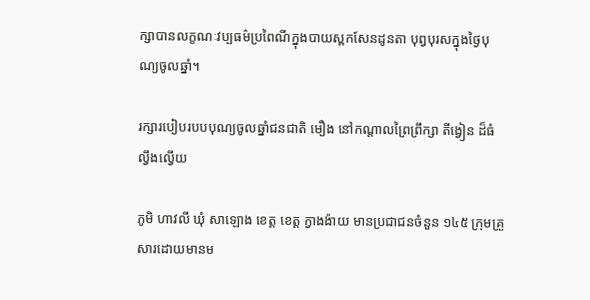ក្សាបានលក្ខណៈវប្បធម៌ប្រពៃណីក្នុងបាយស្ពកសែនដូនតា បុព្វបុរសក្នុងថ្ងៃបុណ្យចូលឆ្នាំ។

រក្សារបៀបរបបបុណ្យចូលឆ្នាំជនជាតិ មឿង នៅកណ្តាលព្រៃព្រឹក្សា តីង្វៀន ដ៏ធំល្វឹងល្វើយ

ភូមិ ហាវលី ឃុំ សាឡោង ខេត្ត ខេត្ត ក្វាងង៉ាយ មានប្រជាជនចំនួន ១៤៥ ក្រុមគ្រួសារដោយមានម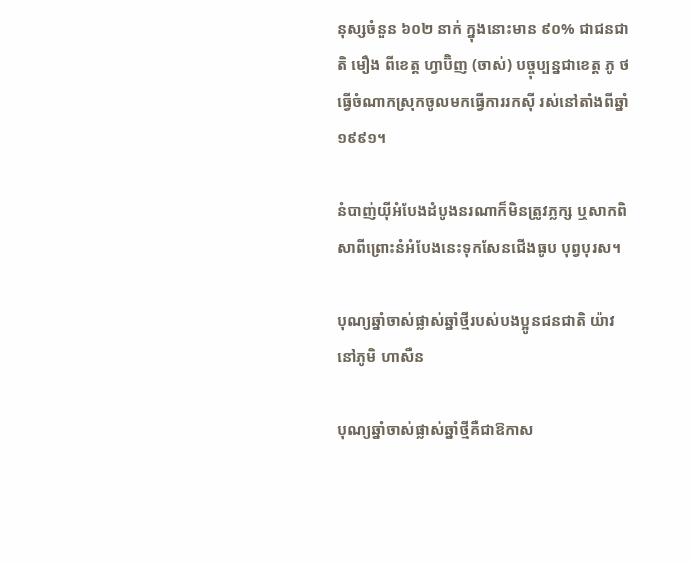នុស្សចំនួន ៦០២ នាក់ ក្នុងនោះមាន ៩០% ជាជនជាតិ មឿង ពីខេត្ត ហ្វាប៊ិញ (ចាស់) បច្ចុប្បន្នជាខេត្ត ភូ ថ ធ្វើចំណាកស្រុកចូលមកធ្វើការរកស៊ី រស់នៅតាំងពីឆ្នាំ ១៩៩១។

នំបាញ់យ៉ីអំបែងដំបូងនរណាក៏មិនត្រូវភ្លក្ស ឬសាកពិសាពីព្រោះនំអំបែងនេះទុកសែនជើងធូប បុព្វបុរស។

បុណ្យឆ្នាំចាស់ផ្លាស់ឆ្នាំថ្មីរបស់បងប្អូនជនជាតិ យ៉ាវ នៅភូមិ ហាសឺន

បុណ្យឆ្នាំចាស់ផ្លាស់ឆ្នាំថ្មីគឺជាឱកាស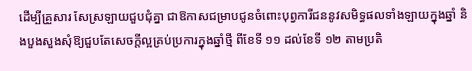ដើម្បីគ្រួសារ សែស្រឡាយជួបជុំគ្នា ជាឱកាសជម្រាបជូនចំពោះបុព្វការីជននូវសមិទ្ធផលទាំងឡាយក្នុងឆ្នាំ និងបួងសួងសុំឱ្យជួបតែសេចក្តីល្អគ្រប់ប្រការក្នុងឆ្នាំថ្មី ពីខែទី ១១ ដល់ខែទី ១២ តាមប្រតិ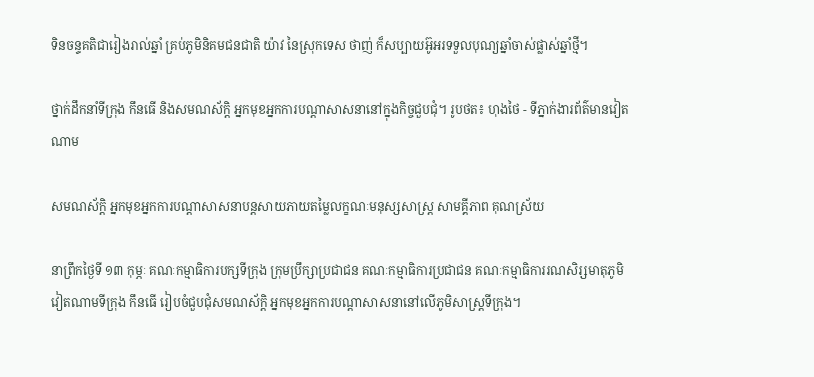ទិនចន្ទគតិជារៀងរាល់ឆ្នាំ គ្រប់ភូមិនិគមជនជាតិ យ៉ាវ នៃស្រុកទេស ថាញ់ ក៏សប្បាយអ៊ូអរទទួលបុណ្យឆ្នាំចាស់ផ្លាស់ឆ្នាំថ្មី។

ថ្នាក់ដឹកនាំទីក្រុង កឹនធើ និងសមណស័ក្ដិ អ្នកមុខអ្នកការបណ្តាសាសនានៅក្នុងកិច្ចជួបជុំ។ រូបថត៖ ហុងថៃ - ទីភ្នាក់ងារព័ត៌មានវៀតណាម

សមណស័ក្ដិ អ្នកមុខអ្នកការបណ្តាសាសនាបន្តសាយភាយតម្លៃលក្ខណៈមនុស្សសាស្រ្ត សាមគ្គីភាព គុណស្រ័យ

នាព្រឹកថ្ងៃទី ១៣ កុម្ភៈ គណៈកម្មាធិការបក្សទីក្រុង ក្រុមប្រឹក្សាប្រជាជន គណៈកម្មាធិការប្រជាជន គណៈកម្មាធិការរណសិរ្សមាតុភូមិវៀតណាមទីក្រុង កឹនធើ រៀបចំជួបជុំសមណស័ក្ដិ អ្នកមុខអ្នកការបណ្តាសាសនានៅលើភូមិសាស្ត្រទីក្រុង។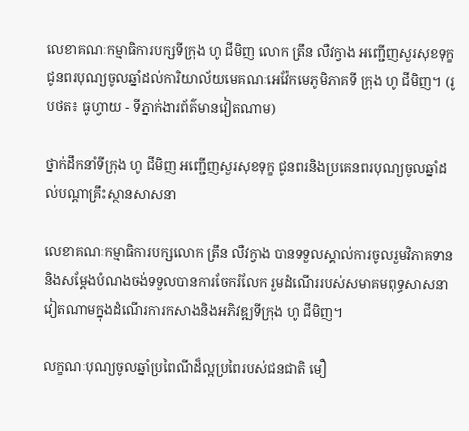លេខាគណៈកម្មាធិការបក្សទីក្រុង ហូ ជីមិញ លោក ត្រឹន លឺវក្វាង អញ្ជើញសួរសុខទុក្ខ ជូនពរបុណ្យចូលឆ្នាំដល់ការិយាល័យមេគណៈអេវ៉ែកមេភូមិភាគទី ក្រុង ហូ ជីមិញ។ (រូបថត៖ ធូហ្វាយ - ទីភ្នាក់ងារព័ត៌មានវៀតណាម)

ថ្នាក់ដឹកនាំទីក្រុង ហូ ជីមិញ អញ្ជើញសួរសុខទុក្ខ ជូនពរនិងប្រគេនពរបុណ្យចូលឆ្នាំដល់បណ្តាគ្រឹះស្ថានសាសនា

លេខាគណៈកម្មាធិការបក្សលោក ត្រឹន លឺវក្វាង បានទទួលស្គាល់ការចូលរួមវិភាគទាននិងសម្តែងបំណងចង់ទទួលបានការចែករំលែក រួមដំណើររបស់សមាគមពុទ្ធសាសនាវៀតណាមក្នុងដំណើរការកសាងនិងអភិវឌ្ឍទីក្រុង ហូ ជីមិញ។

លក្ខណៈបុណ្យចូលឆ្នាំប្រពៃណីដ៏ល្អប្រពៃរបស់ជនជាតិ មឿ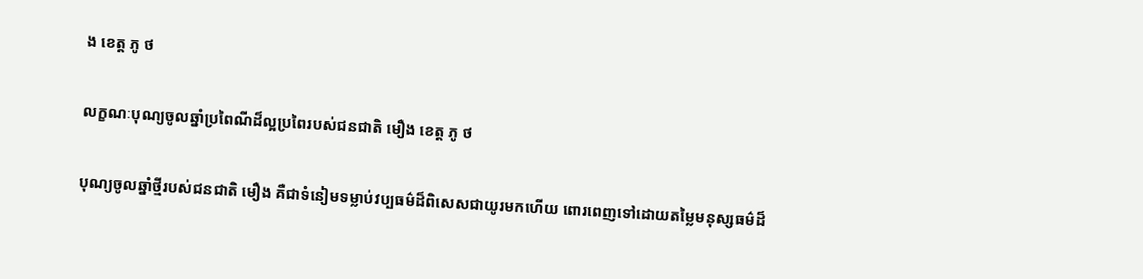ង ខេត្ត ភូ ថ

លក្ខណៈបុណ្យចូលឆ្នាំប្រពៃណីដ៏ល្អប្រពៃរបស់ជនជាតិ មឿង ខេត្ត ភូ ថ

បុណ្យចូលឆ្នាំថ្មីរបស់ជនជាតិ មឿង គឺជាទំនៀមទម្លាប់វប្បធម៌ដ៏ពិសេសជាយូរមកហើយ ពោរពេញទៅដោយតម្លៃមនុស្សធម៌ដ៏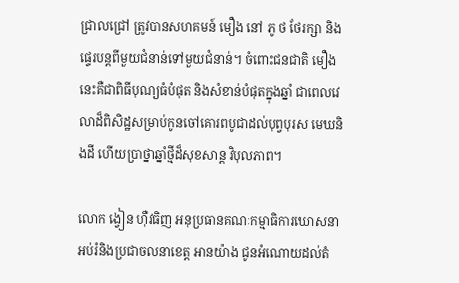ជ្រាលជ្រៅ ត្រូវបានសហគមន៍ មឿង នៅ ភូ ថ ថែរក្សា និងផ្ទេរបន្តពីមួយជំនាន់ទៅមួយជំនាន់។ ចំពោះជនជាតិ មឿង នេះគឺជាពិធីបុណ្យធំបំផុត និងសំខាន់បំផុតក្នុងឆ្នាំ ជាពេលវេលាដ៏ពិសិដ្ឋសម្រាប់កូនចៅគោរពបូជាដល់បុព្វបុរស មេឃនិងដី ហើយប្រាថ្នាឆ្នាំថ្មីដ៏សុខសាន្ត វិបុលភាព។

លោក ង្វៀន ហ៊ឺវធិញ អនុប្រធានគណៈកម្មាធិការឃោសនាអប់រំនិងប្រជាចលនាខេត្ត អានយ៉ាង ជូនអំណោយដល់តំ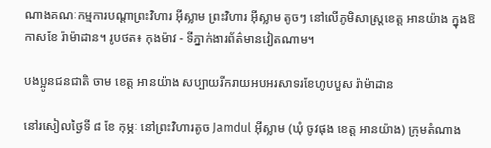ណាងគណៈកម្មការបណ្តាព្រះវិហារ អ៊ីស្លាម ព្រះវិហារ អ៊ីស្លាម តូចៗ នៅលើភូមិសាស្ត្រខេត្ត អានយ៉ាង ក្នុងឱកាសខែ រ៉ាម៉ាដាន។ រូបថត៖ កុងម៉ាវ - ទីភ្នាក់ងារព័ត៌មានវៀតណាម។

បងប្អូនជនជាតិ ចាម ខេត្ត អានយ៉ាង សប្បាយរីករាយអបអរសាទរខែហូបបួស រ៉ាម៉ាដាន

នៅរសៀលថ្ងៃទី ៨ ខែ កុម្ភៈ នៅព្រះវិហារតូច Jamdul អ៊ីស្លាម (ឃុំ ចូវផុង ខេត្ត អានយ៉ាង) ក្រុមតំណាង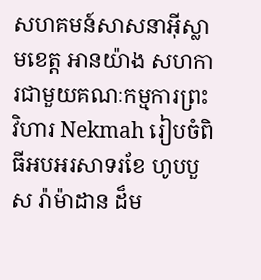សហគមន៍សាសនាអ៊ីស្លាមខេត្ត អានយ៉ាង សហការជាមួយគណៈកម្មការព្រះវិហារ Nekmah រៀបចំពិធីអបអរសាទរខែ ហូបបួស រ៉ាម៉ាដាន ដ៏ម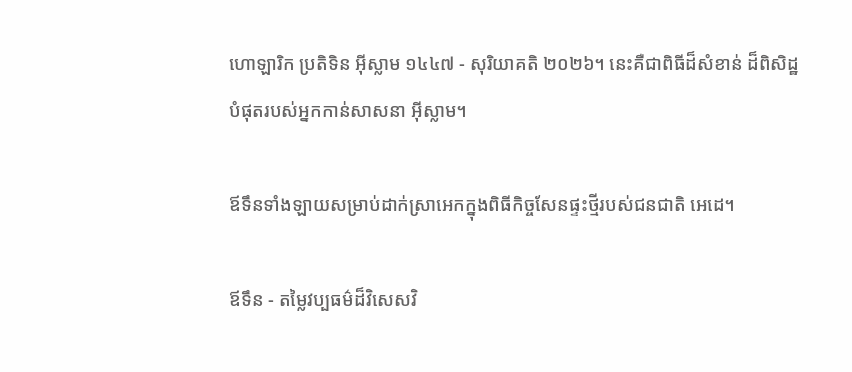ហោឡារិក ប្រតិទិន អ៊ីស្លាម ១៤៤៧ - សុរិយាគតិ ២០២៦។ នេះគឺជាពិធីដ៏សំខាន់ ដ៏ពិសិដ្ឋបំផុតរបស់អ្នកកាន់សាសនា អ៊ីស្លាម។

ឪទឹនទាំងឡាយសម្រាប់ដាក់ស្រាអេកក្នុងពិធីកិច្ចសែនផ្ទះថ្មីរបស់ជនជាតិ អេដេ។

ឪទឹន - តម្លៃវប្បធម៌ដ៏វិសេសវិ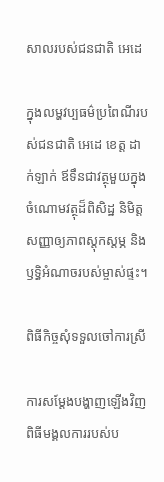សាលរបស់ជនជាតិ អេដេ

ក្នុងលម្ហវប្បធម៌ប្រពៃណីរបស់ជនជាតិ អេដេ ខេត្ត ដាក់ឡាក់ ឪទឹនជាវត្ថុមួយក្នុងចំណោមវត្ថុដ៏ពិសិដ្ឋ និមិត្តសញ្ញាឲ្យភាពស្តុកស្តម្ភ និងឫទ្ធិអំណាចរបស់ម្ចាស់ផ្ទះ។

ពិធីកិច្ចសុំទទួលចៅការស្រី

ការសម្តែងបង្ហាញឡើងវិញពិធីមង្គលការរបស់ប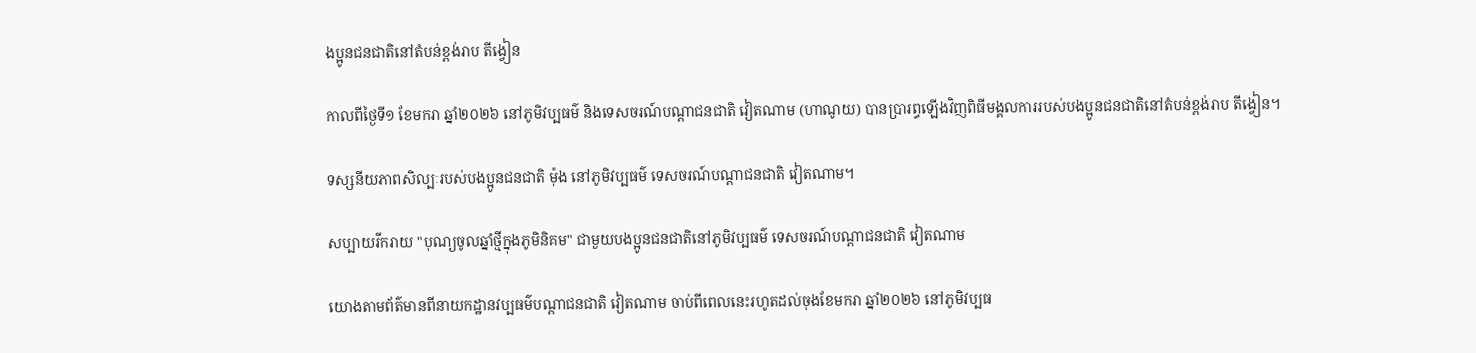ងប្អូនជនជាតិនៅតំបន់ខ្ពង់រាប តីង្វៀន

កាលពីថ្ងៃទី១ ខែមករា ឆ្នាំ២០២៦ នៅភូមិវប្បធម៌ និងទេសចរណ៍បណ្តាជនជាតិ វៀតណាម (ហាណូយ) បានប្រារព្ធឡើងវិញពិធីមង្គលការរបស់បងប្អូនជនជាតិនៅតំបន់ខ្ពង់រាប តីង្វៀន។

ទស្សនីយភាពសិល្បៈរបស់បងប្អូនជនជាតិ ម៉ុង នៅភូមិវប្បធម៌ ទេសចរណ៍បណ្តាជនជាតិ វៀតណាម។

សប្បាយរីករាយ "បុណ្យចូលឆ្នាំថ្មីក្នុងភូមិនិគម" ជាមួយបងប្អូនជនជាតិនៅភូមិវប្បធម៌ ទេសចរណ៍បណ្តាជនជាតិ វៀតណាម

យោងតាមព័ត៌មានពីនាយកដ្ឋានវប្បធម៌បណ្តាជនជាតិ វៀតណាម ចាប់ពីពេលនេះរហូតដល់ចុងខែមករា ឆ្នាំ២០២៦ នៅភូមិវប្បធ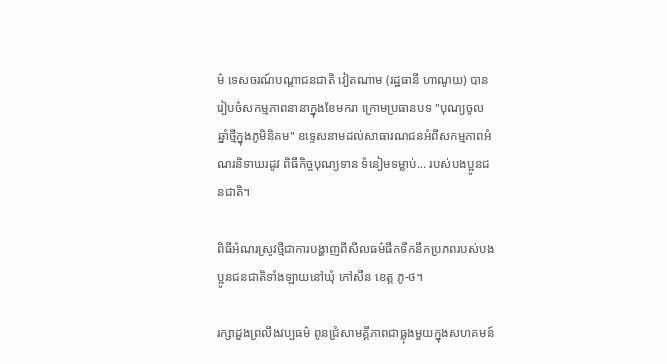ម៌ ទេសចរណ៍បណ្តាជនជាតិ វៀតណាម (រដ្ឋធានី ហាណូយ) បានរៀបចំសកម្មភាពនានាក្នុងខែមករា ក្រោមប្រធានបទ "បុណ្យចូលឆ្នាំថ្មីក្នុងភូមិនិគម" ឧទ្ទេសនាមដល់សាធារណជនអំពីសកម្មភាពអំណរនិទាឃរដូវ ពិធីកិច្ចបុណ្យទាន ទំនៀមទម្លាប់... របស់បងប្អូនជនជាតិ។

ពិធីអំណរស្រូវថ្មីជាការបង្ហាញពីសីលធម៌ផឹកទឹកនឹកប្រភពរបស់បងប្អូនជនជាតិទាំងឡាយនៅឃុំ កៅសឺន ខេត្ត ភូ-ថ។

រក្សាដួងព្រលឹងវប្បធម៌ ពូនជ្រំសាមគ្គីភាពជាធ្លុងមួយក្នុងសហគមន៍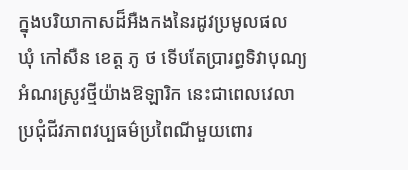ក្នុងបរិយាកាសដ៏អឺងកងនៃរដូវប្រមូលផល ឃុំ កៅសឺន ខេត្ត ភូ ថ ទើបតែប្រារព្ធទិវាបុណ្យអំណរស្រូវថ្មីយ៉ាងឱឡារិក នេះជាពេលវេលាប្រជុំជីវភាពវប្បធម៌ប្រពៃណីមួយពោរ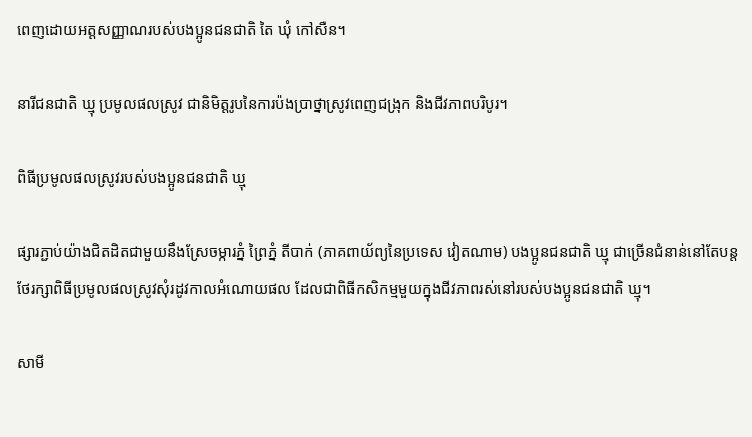ពេញដោយអត្តសញ្ញាណរបស់បងប្អូនជនជាតិ តៃ ឃុំ កៅសឺន។

នារីជនជាតិ ឃ្មុ ប្រមូលផលស្រូវ ជានិមិត្តរូបនៃការប៉ងប្រាថ្នាស្រូវពេញជង្រុក និងជីវភាពបរិបូរ។

ពិធីប្រមូលផលស្រូវរបស់បងប្អូនជនជាតិ ឃ្មុ

ផ្សារភ្ជាប់យ៉ាងជិតដិតជាមួយនឹងស្រែចម្ការភ្នំ ព្រៃភ្នំ តីបាក់ (ភាគពាយ័ព្យនៃប្រទេស វៀតណាម) បងប្អូនជនជាតិ ឃ្មុ ជាច្រើនជំនាន់នៅតែបន្តថែរក្សាពិធីប្រមូលផលស្រូវសុំរដូវកាលអំណោយផល ដែលជាពិធីកសិកម្មមួយក្នុងជីវភាពរស់នៅរបស់បងប្អូនជនជាតិ ឃ្មុ។

សាមី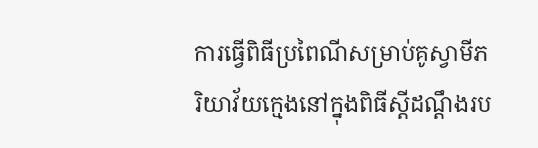ការធ្វើពិធីប្រពៃណីសម្រាប់គូស្វាមីភរិយាវ័យក្មេងនៅក្នុងពិធីស្តីដណ្ដឹងរប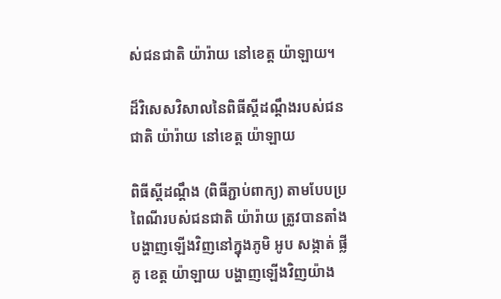ស់ជនជាតិ យ៉ារ៉ាយ នៅខេត្ត យ៉ាឡាយ។

ដ៏វិសេសវិសាលនៃពិធីស្តីដណ្ដឹងរបស់ជនជាតិ យ៉ារ៉ាយ នៅខេត្ត យ៉ាឡាយ

ពិធីស្តីដណ្ដឹង (ពិធីភ្ជាប់ពាក្យ) តាមបែបប្រពៃណីរបស់ជនជាតិ យ៉ារ៉ាយ ត្រូវបានតាំងបង្ហាញឡើងវិញនៅក្នុងភូមិ អូប សង្កាត់ ផ្លី គូ ខេត្ត យ៉ាឡាយ បង្ហាញឡើងវិញយ៉ាង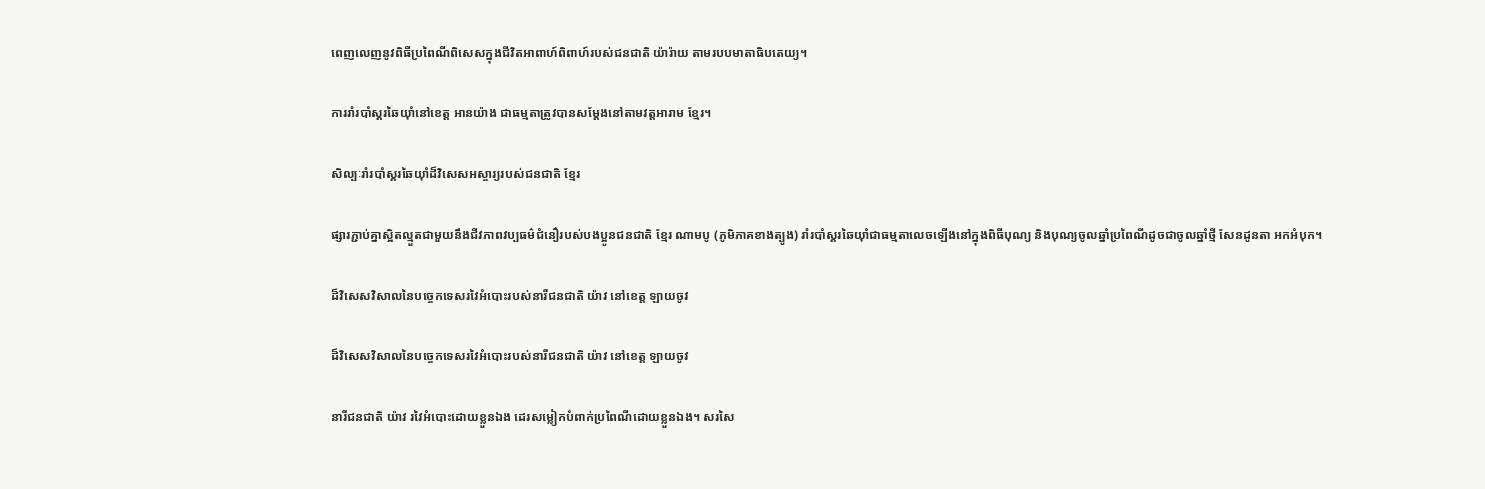ពេញលេញនូវពិធីប្រពៃណីពិសេសក្នុងជីវិតអាពាហ៍ពិពាហ៍របស់ជនជាតិ យ៉ារ៉ាយ តាមរបបមាតាធិបតេយ្យ។

ការរាំរបាំស្គរឆៃយ៉ាំនៅខេត្ត អានយ៉ាង ជាធម្មតាត្រូវបានសម្តែងនៅតាមវត្តអារាម ខ្មែរ។

សិល្បៈរាំរបាំស្គរឆៃយ៉ាំដ៏វិសេសអស្ចារ្យរបស់ជនជាតិ ខ្មែរ

ផ្សារភ្ជាប់គ្នាស្អិតល្មួតជាមួយនឹងជីវភាពវប្បធម៌ជំនឿរបស់បងប្អូនជនជាតិ ខ្មែរ ណាមបូ (ភូមិភាគខាងត្បូង) រាំរបាំស្គរឆៃយ៉ាំជាធម្មតាលេចឡើងនៅក្នុងពិធីបុណ្យ និងបុណ្យចូលឆ្នាំប្រពៃណីដូចជាចូលឆ្នាំថ្មី សែនដូនតា អកអំបុក។

ដ៏វិសេសវិសាលនៃបច្ចេកទេសរវៃអំបោះរបស់នារីជនជាតិ យ៉ាវ នៅខេត្ត ឡាយចូវ

ដ៏វិសេសវិសាលនៃបច្ចេកទេសរវៃអំបោះរបស់នារីជនជាតិ យ៉ាវ នៅខេត្ត ឡាយចូវ

នារីជនជាតិ យ៉ាវ រវៃអំបោះដោយខ្លួនឯង ដេរសម្លៀកបំពាក់ប្រពៃណីដោយខ្លួនឯង។ សរសៃ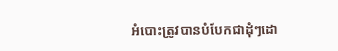អំបោះត្រូវបានបំបែកជាដុំៗដោ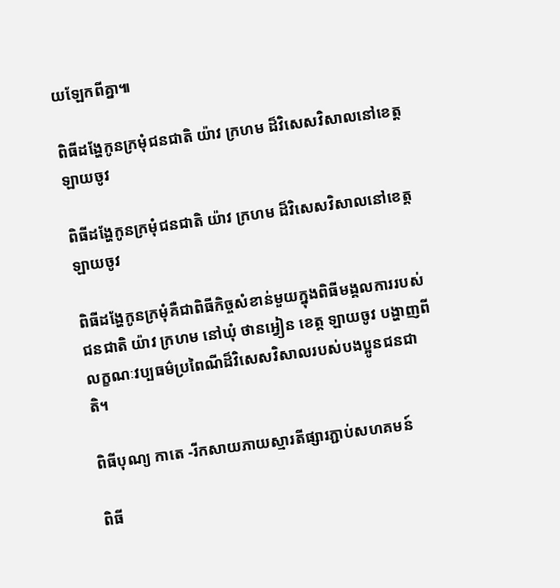យឡែកពីគ្នា៕

ពិធីដង្ហែកូនក្រមុំជនជាតិ យ៉ាវ ក្រហម ដ៏វិសេសវិសាលនៅខេត្ត ឡាយចូវ

ពិធីដង្ហែកូនក្រមុំជនជាតិ យ៉ាវ ក្រហម ដ៏វិសេសវិសាលនៅខេត្ត ឡាយចូវ

ពិធីដង្ហែកូនក្រមុំគឺជាពិធីកិច្ចសំខាន់មួយក្នុងពិធីមង្គលការរបស់ជនជាតិ យ៉ាវ ក្រហម នៅឃុំ ថានអ្វៀន ខេត្ត ឡាយចូវ បង្ហាញពីលក្ខណៈវប្បធម៌ប្រពៃណីដ៏វិសេសវិសាលរបស់បងប្អូនជនជាតិ។

ពិធីបុណ្យ កាតេ -រីកសាយភាយស្មារតីផ្សារភ្ជាប់សហគមន៍

ពិធី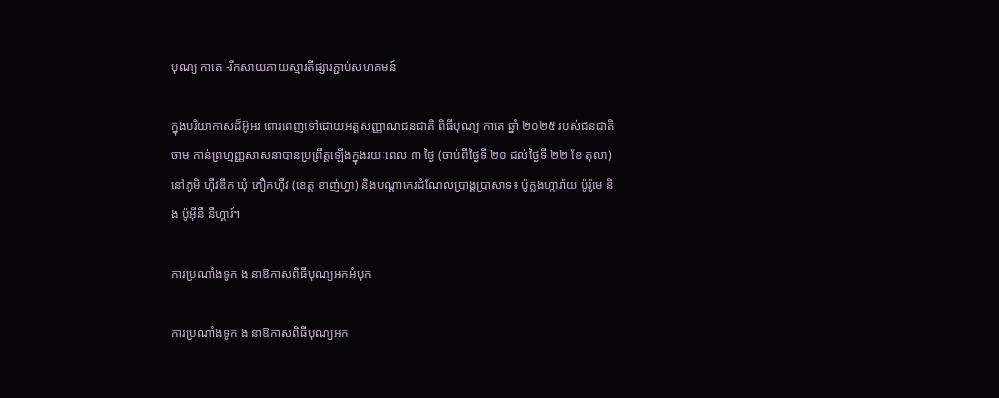បុណ្យ កាតេ -រីកសាយភាយស្មារតីផ្សារភ្ជាប់សហគមន៍

ក្នុងបរិយាកាសដ៏អ៊ូអរ ពោរពេញទៅដោយអត្តសញ្ញាណជនជាតិ ពិធីបុណ្យ កាតេ ឆ្នាំ ២០២៥ របស់ជនជាតិ ចាម កាន់ព្រហ្មញ្ញសាសនាបានប្រព្រឹត្តឡើងក្នុងរយៈពេល ៣ ថ្ងៃ (ចាប់ពីថ្ងៃទី ២០ ដល់ថ្ងៃទី ២២ ខែ តុលា) នៅភូមិ ហ៊ឺវឌឹក ឃុំ ភឿកហ៊ឺវ (ខេត្ត ខាញ់ហ្វា) និងបណ្តាកេរដំណែលប្រាង្គប្រាសាទ៖ ប៉ូក្លងហ្ការ៉ាយ ប៉ូរ៉ូមេ និង ប៉ូអ៊ីនឺ នឺហ្គារ៍។

ការប្រណាំងទូក ង នាឱកាសពិធីបុណ្យអកអំបុក

ការប្រណាំងទូក ង នាឱកាសពិធីបុណ្យអក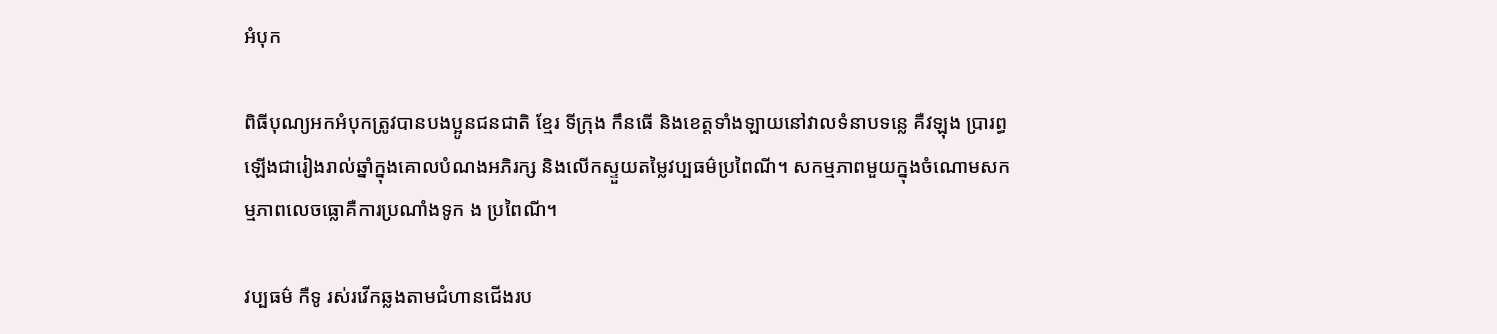អំបុក

ពិធីបុណ្យអកអំបុកត្រូវបានបងប្អូនជនជាតិ ខ្មែរ ទីក្រុង កឹនធើ និងខេត្តទាំងឡាយនៅវាលទំនាបទន្លេ គឺវឡុង ប្រារព្ធឡើងជារៀងរាល់ឆ្នាំក្នុងគោលបំណងអភិរក្ស និងលើកស្ទួយតម្លៃវប្បធម៌ប្រពៃណី។ សកម្មភាពមួយក្នុងចំណោមសកម្មភាពលេចធ្លោគឺការប្រណាំងទូក ង ប្រពៃណី។

វប្បធម៌ កឺទូ រស់រវើកឆ្លងតាមជំហានជើងរប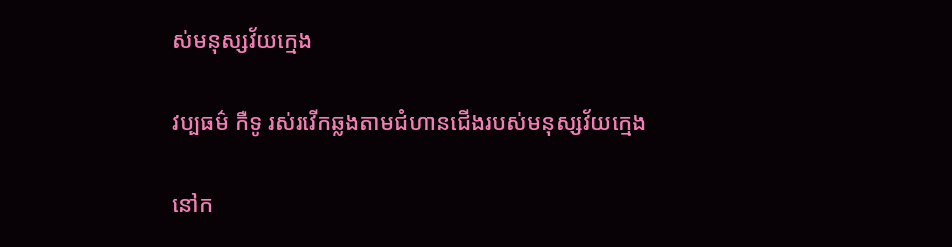ស់មនុស្សវ័យក្មេង

វប្បធម៌ កឺទូ រស់រវើកឆ្លងតាមជំហានជើងរបស់មនុស្សវ័យក្មេង

នៅក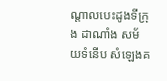ណ្តាលបេះដូងទីក្រុង ដាណាំង សម័យទំនើប សំឡេងគ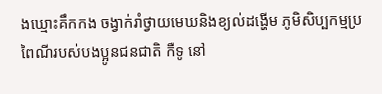ងឃ្មោះគឹកកង ចង្វាក់រាំថ្វាយមេឃនិងខ្យល់ដង្ហើម ភូមិសិប្បកម្មប្រពៃណីរបស់បងប្អូនជនជាតិ កឺទូ នៅ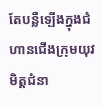តែបន្លឺឡើងក្នុងជំហានជើងក្រុមយុវមិត្តជំនា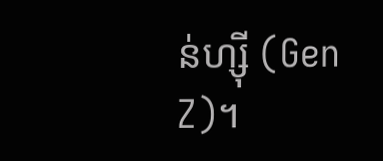ន់ហ្ស៊ី (Gen Z)។